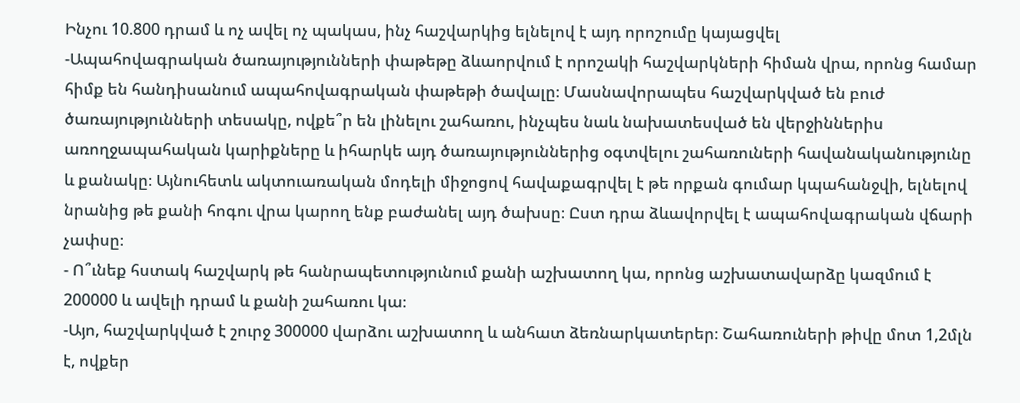Ինչու 10.800 դրամ և ոչ ավել ոչ պակաս, ինչ հաշվարկից ելնելով է այդ որոշումը կայացվել
-Ապահովագրական ծառայությունների փաթեթը ձևաորվում է որոշակի հաշվարկների հիման վրա, որոնց համար հիմք են հանդիսանում ապահովագրական փաթեթի ծավալը։ Մասնավորապես հաշվարկված են բուժ ծառայությունների տեսակը, ովքե՞ր են լինելու շահառու, ինչպես նաև նախատեսված են վերջիններիս առողջապահական կարիքները և իհարկե այդ ծառայություններից օգտվելու շահառուների հավանականությունը և քանակը։ Այնուհետև ակտուառական մոդելի միջոցով հավաքագրվել է թե որքան գումար կպահանջվի, ելնելով նրանից թե քանի հոգու վրա կարող ենք բաժանել այդ ծախսը։ Ըստ դրա ձևավորվել է ապահովագրական վճարի չափսը։
- Ո՞ւնեք հստակ հաշվարկ թե հանրապետությունում քանի աշխատող կա, որոնց աշխատավարձը կազմում է 200000 և ավելի դրամ և քանի շահառու կա։
-Այո, հաշվարկված է շուրջ 300000 վարձու աշխատող և անհատ ձեռնարկատերեր։ Շահառուների թիվը մոտ 1,2մլն է, ովքեր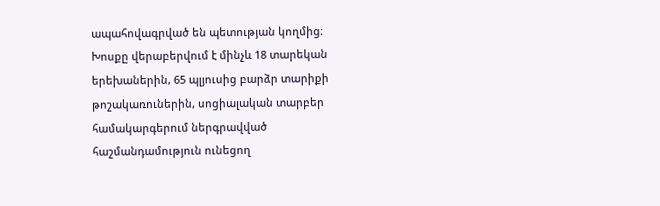ապահովագրված են պետության կողմից։ Խոսքը վերաբերվում է մինչև 18 տարեկան երեխաներին, 65 պլյուսից բարձր տարիքի թոշակառուներին, սոցիալական տարբեր համակարգերում ներգրավված հաշմանդամություն ունեցող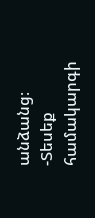անձանց։
-Տեսեք համակարգի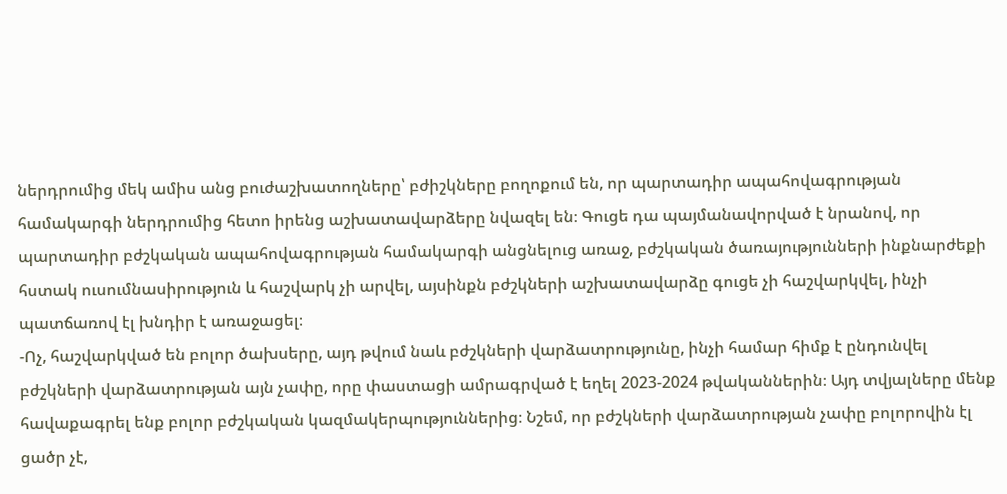ներդրումից մեկ ամիս անց բուժաշխատողները՝ բժիշկները բողոքում են, որ պարտադիր ապահովագրության համակարգի ներդրումից հետո իրենց աշխատավարձերը նվազել են։ Գուցե դա պայմանավորված է նրանով, որ պարտադիր բժշկական ապահովագրության համակարգի անցնելուց առաջ, բժշկական ծառայությունների ինքնարժեքի հստակ ուսումնասիրություն և հաշվարկ չի արվել, այսինքն բժշկների աշխատավարձը գուցե չի հաշվարկվել, ինչի պատճառով էլ խնդիր է առաջացել։
-Ոչ, հաշվարկված են բոլոր ծախսերը, այդ թվում նաև բժշկների վարձատրությունը, ինչի համար հիմք է ընդունվել բժշկների վարձատրության այն չափը, որը փաստացի ամրագրված է եղել 2023-2024 թվականներին։ Այդ տվյալները մենք հավաքագրել ենք բոլոր բժշկական կազմակերպություններից։ Նշեմ, որ բժշկների վարձատրության չափը բոլորովին էլ ցածր չէ,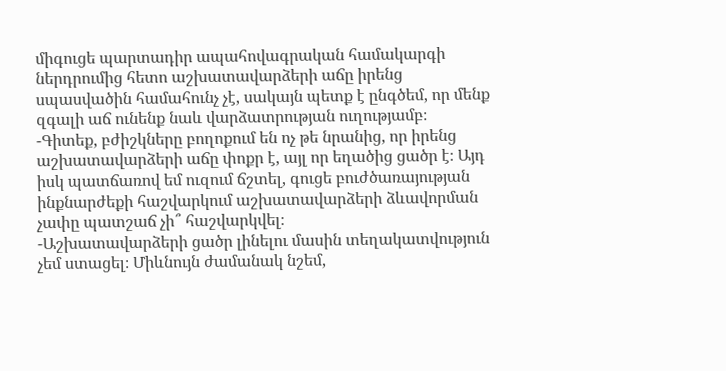միգուցե պարտադիր ապահովագրական համակարգի ներդրումից հետո աշխատավարձերի աճը իրենց սպասվածին համահունչ չէ, սակայն պետք է ընգծեմ, որ մենք զգալի աճ ունենք նաև վարձատրության ուղությամբ։
-Գիտեք, բժիշկները բողոքում են ոչ թե նրանից, որ իրենց աշխատավարձերի աճը փոքր է, այլ որ եղածից ցածր է։ Այդ իսկ պատճառով եմ ուզում ճշտել, գուցե բուժծառայության ինքնարժեքի հաշվարկում աշխատավարձերի ձևավորման չափը պատշաճ չի՞ հաշվարկվել։
-Աշխատավարձերի ցածր լինելու մասին տեղակատվություն չեմ ստացել։ Միևնույն ժամանակ նշեմ,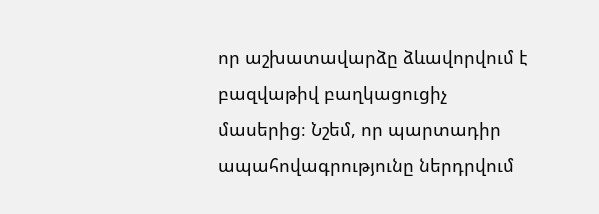որ աշխատավարձը ձևավորվում է բազվաթիվ բաղկացուցիչ մասերից։ Նշեմ, որ պարտադիր ապահովագրությունը ներդրվում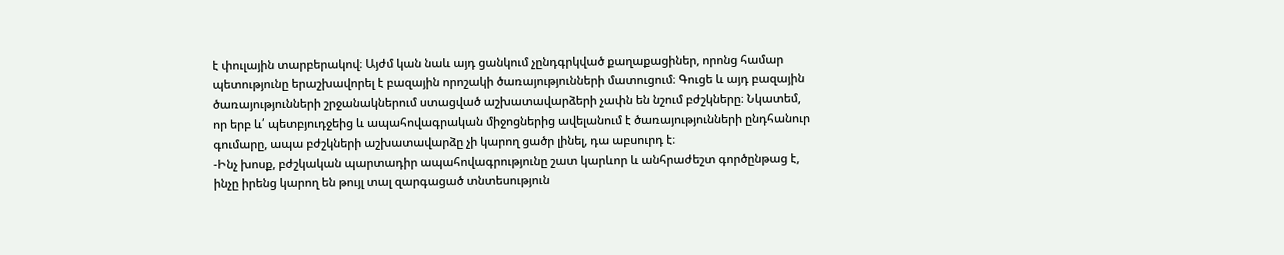է փուլային տարբերակով։ Այժմ կան նաև այդ ցանկում չընդգրկված քաղաքացիներ, որոնց համար պետությունը երաշխավորել է բազային որոշակի ծառայությունների մատուցում։ Գուցե և այդ բազային ծառայությունների շրջանակներում ստացված աշխատավարձերի չափն են նշում բժշկները։ Նկատեմ, որ երբ և՛ պետբյուդջեից և ապահովագրական միջոցներից ավելանում է ծառայությունների ընդհանուր գումարը, ապա բժշկների աշխատավարձը չի կարող ցածր լինել, դա աբսուրդ է։
-Ինչ խոսք, բժշկական պարտադիր ապահովագրությունը շատ կարևոր և անհրաժեշտ գործընթաց է, ինչը իրենց կարող են թույլ տալ զարգացած տնտեսություն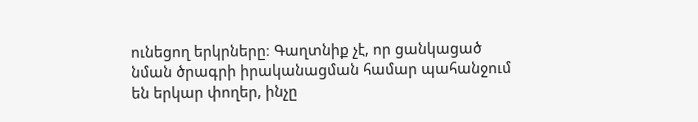ունեցող երկրները։ Գաղտնիք չէ, որ ցանկացած նման ծրագրի իրականացման համար պահանջում են երկար փողեր, ինչը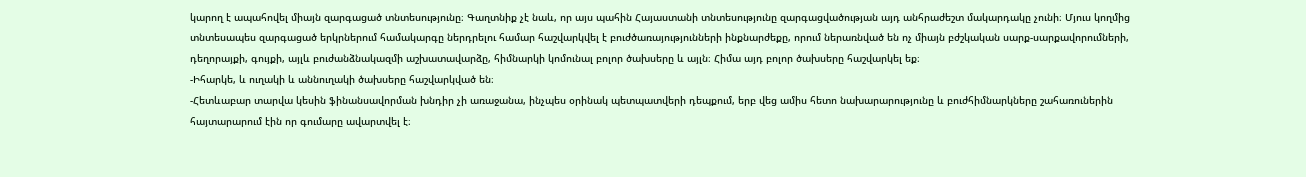կարող է ապահովել միայն զարգացած տնտեսությունը։ Գաղտնիք չէ նաև, որ այս պահին Հայաստանի տնտեսությունը զարգացվածության այդ անհրաժեշտ մակարդակը չունի։ Մյուս կողմից տնտեսապես զարգացած երկրներում համակարգը ներդրելու համար հաշվարկվել է բուժծառայությունների ինքնարժեքը, որում ներառնված են ոչ միայն բժշկական սարք-սարքավորումների, դեղորայքի, գույքի, այլև բուժանձնակազմի աշխատավարձը, հիմնարկի կոմունալ բոլոր ծախսերը և այլն։ Հիմա այդ բոլոր ծախսերը հաշվարկել եք։
-Իհարկե, և ուղակի և աննուղակի ծախսերը հաշվարկված են։
-Հետևաբար տարվա կեսին ֆինանսավորման խնդիր չի առաջանա, ինչպես օրինակ պետպատվերի դեպքում, երբ վեց ամիս հետո նախարարությունը և բուժհիմնարկները շահառուներին հայտարարում էին որ գումարը ավարտվել է։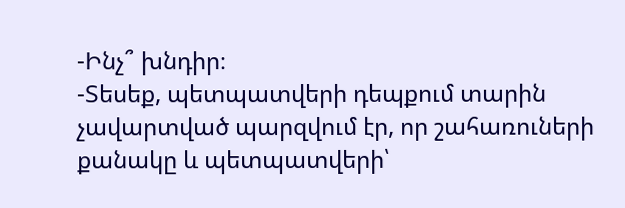-Ինչ՞ խնդիր։
-Տեսեք, պետպատվերի դեպքում տարին չավարտված պարզվում էր, որ շահառուների քանակը և պետպատվերի՝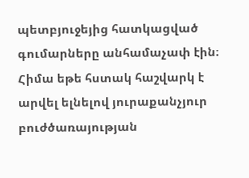պետբյուջեյից հատկացված գումարները անհամաչափ էին։ Հիմա եթե հստակ հաշվարկ է արվել ելնելով յուրաքանչյուր բուժծառայության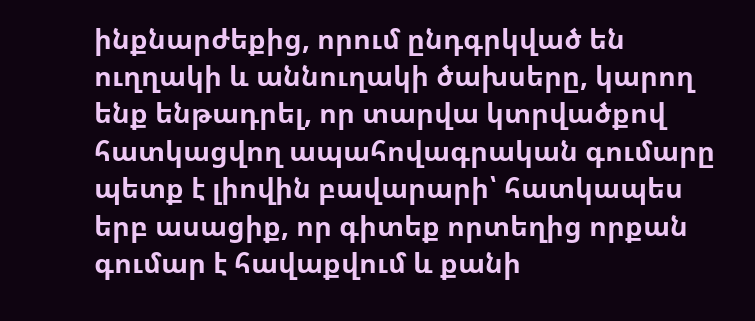ինքնարժեքից, որում ընդգրկված են ուղղակի և աննուղակի ծախսերը, կարող ենք ենթադրել, որ տարվա կտրվածքով հատկացվող ապահովագրական գումարը պետք է լիովին բավարարի՝ հատկապես երբ ասացիք, որ գիտեք որտեղից որքան գումար է հավաքվում և քանի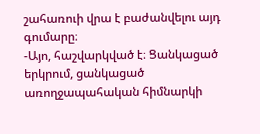շահառուի վրա է բաժանվելու այդ գումարը։
-Այո, հաշվարկված է։ Ցանկացած երկրում, ցանկացած առողջապահական հիմնարկի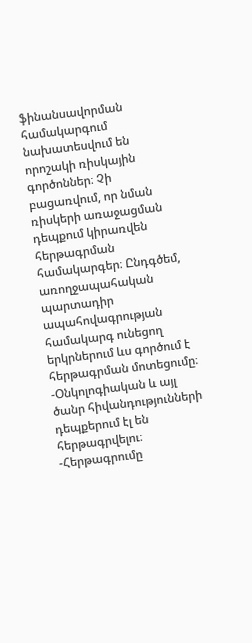ֆինանսավորման համակարգում նախատեսվում են որոշակի ռիսկային գործոններ։ Չի բացառվում, որ նման ռիսկերի առաջացման դեպքում կիրառվեն հերթագրման համակարգեր։ Ընդգծեմ, առողջապահական պարտադիր ապահովագրության համակարգ ունեցող երկրներում ևս գործում է հերթագրման մոտեցումը։
-Օնկոլոգիական և այլ ծանր հիվանդությունների դեպքերում էլ են հերթագրվելու։
-Հերթագրումը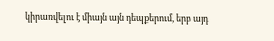կիրառվելու է միայն այն դեպքերում, երբ այդ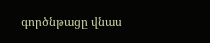գործնթացը վնաս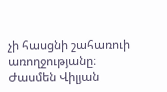չի հասցնի շահառուի առողջությանը։
Ժասմեն Վիլյան